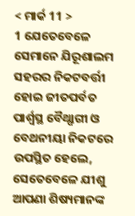< ମାର୍କ 11 >
1 ଯେତେବେଳେ ସେମାନେ ଯିରୂଶାଲମ ସହରର ନିକଟବର୍ତ୍ତୀ ହୋଇ ଜୀତପର୍ବତ ପାର୍ଶ୍ୱସ୍ଥ ବୈଥ୍ଫାଗୀ ଓ ବେଥନୀୟା ନିକଟରେ ଉପସ୍ଥିତ ହେଲେ, ସେତେବେଳେ ଯୀଶୁ ଆପଣା ଶିଷ୍ୟମାନଙ୍କ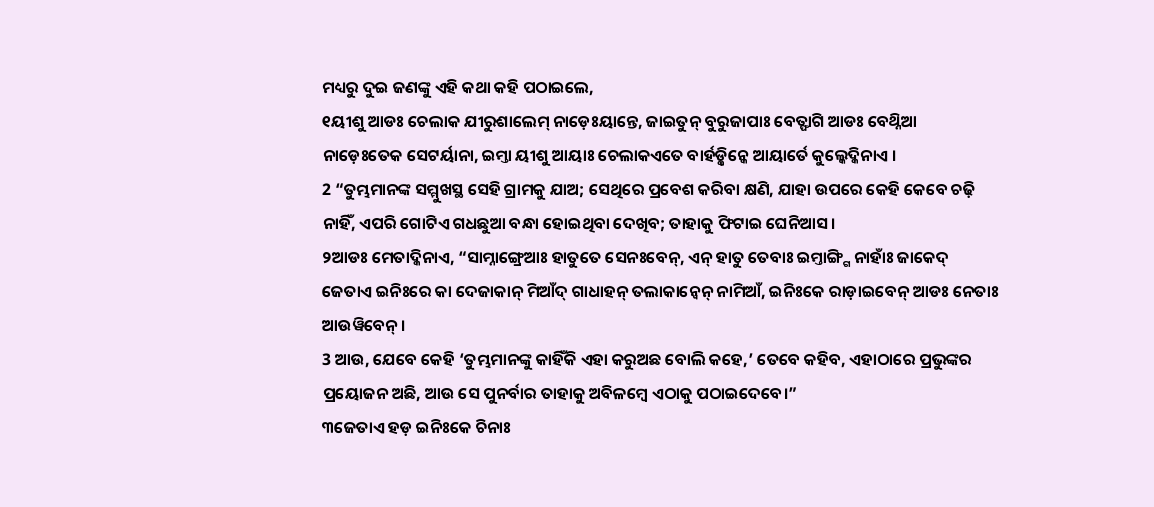ମଧ୍ୟରୁ ଦୁଇ ଜଣଙ୍କୁ ଏହି କଥା କହି ପଠାଇଲେ,
୧ୟୀଶୁ ଆଡଃ ଚେଲାକ ଯୀରୁଶାଲେମ୍ ନାଡ଼େଃୟାନ୍ତେ, ଜାଇତୁନ୍ ବୁରୁଜାପାଃ ବେତ୍ଫାଗି ଆଡଃ ବେଥ୍ନିଆ ନାଡ଼େଃତେକ ସେଟର୍ୟାନା, ଇମ୍ତା ୟୀଶୁ ଆୟାଃ ଚେଲାକଏତେ ବାର୍ହଡ଼୍କିନ୍କେ ଆୟାର୍ତେ କୁଲ୍କେଦ୍କିନାଏ ।
2 “ତୁମ୍ଭମାନଙ୍କ ସମ୍ମୁଖସ୍ଥ ସେହି ଗ୍ରାମକୁ ଯାଅ; ସେଥିରେ ପ୍ରବେଶ କରିବା କ୍ଷଣି, ଯାହା ଉପରେ କେହି କେବେ ଚଢ଼ି ନାହିଁ, ଏପରି ଗୋଟିଏ ଗଧଛୁଆ ବନ୍ଧା ହୋଇଥିବା ଦେଖିବ; ତାହାକୁ ଫିଟାଇ ଘେନିଆସ।
୨ଆଡଃ ମେତାଦ୍କିନାଏ, “ସାମ୍ନାଙ୍ଗ୍ରେଆଃ ହାତୁତେ ସେନଃବେନ୍, ଏନ୍ ହାତୁ ତେବାଃ ଇମ୍ତାଙ୍ଗ୍ଗି ନାହାଁଃ ଜାକେଦ୍ ଜେତାଏ ଇନିଃରେ କା ଦେଜାକାନ୍ ମିଆଁଦ୍ ଗାଧାହନ୍ ତଲାକାନ୍ବେନ୍ ନାମିଆଁ, ଇନିଃକେ ରାଡ଼ାଇବେନ୍ ଆଡଃ ନେତାଃ ଆଉୱିବେନ୍ ।
3 ଆଉ, ଯେବେ କେହି ‘ତୁମ୍ଭମାନଙ୍କୁ କାହିଁକି ଏହା କରୁଅଛ ବୋଲି କହେ,’ ତେବେ କହିବ, ଏହାଠାରେ ପ୍ରଭୁଙ୍କର ପ୍ରୟୋଜନ ଅଛି, ଆଉ ସେ ପୁନର୍ବାର ତାହାକୁ ଅବିଳମ୍ବେ ଏଠାକୁ ପଠାଇଦେବେ।”
୩ଜେତାଏ ହଡ଼ ଇନିଃକେ ଚିନାଃ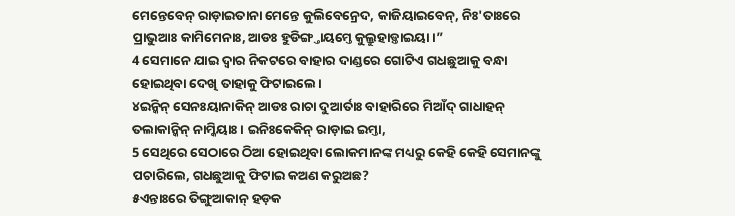ମେନ୍ତେବେନ୍ ରାଡ଼ାଇତାନା ମେନ୍ତେ କୁଲିବେନ୍ରେଦ, କାଜିୟାଇବେନ୍, ନିଃ'ତାଃରେ ପ୍ରାଭୁଆଃ କାମିମେନାଃ, ଆଡଃ ହୁଡିଙ୍ଗ୍ତାୟମ୍ତେ କୁଲ୍ରୁହାଡ଼୍ତାଇୟା ।”
4 ସେମାନେ ଯାଇ ଦ୍ୱାର ନିକଟରେ ବାହାର ଦାଣ୍ଡରେ ଗୋଟିଏ ଗଧଛୁଆକୁ ବନ୍ଧା ହୋଇଥିବା ଦେଖି ତାହାକୁ ଫିଟାଇଲେ।
୪ଇନ୍କିନ୍ ସେନଃୟାନାକିନ୍ ଆଡଃ ରାଚା ଦୁଆର୍ତାଃ ବାହାରିରେ ମିଆଁଦ୍ ଗାଧାହନ୍ ତଲାକାନ୍କିନ୍ ନାମ୍କିୟାଃ । ଇନିଃକେକିନ୍ ରାଡ଼ାଇ ଇମ୍ତା,
5 ସେଥିରେ ସେଠାରେ ଠିଆ ହୋଇଥିବା ଲୋକମାନଙ୍କ ମଧ୍ୟରୁ କେହି କେହି ସେମାନଙ୍କୁ ପଚାରିଲେ, ଗଧଛୁଆକୁ ଫିଟାଇ କଅଣ କରୁଅଛ?
୫ଏନ୍ତାଃରେ ତିଙ୍ଗୁଆକାନ୍ ହଡ଼କ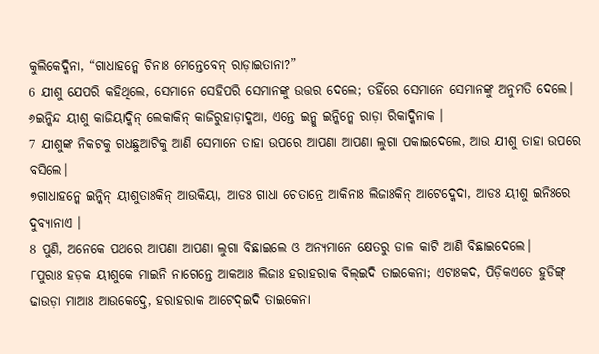କୁଲିକେଦ୍କିନା, “ଗାଧାହନ୍କେ ଚିନାଃ ମେନ୍ତେବେନ୍ ରାଡ଼ାଇତାନା?”
6 ଯୀଶୁ ଯେପରି କହିଥିଲେ, ସେମାନେ ସେହିପରି ସେମାନଙ୍କୁ ଉତ୍ତର ଦେଲେ; ତହିଁରେ ସେମାନେ ସେମାନଙ୍କୁ ଅନୁମତି ଦେଲେ।
୬ଇନ୍କିନ୍ଦ ୟୀଶୁ କାଜିୟାଦ୍କିନ୍ ଲେକାକିନ୍ କାଜିରୁହାଡ଼ାଦ୍କଆ, ଏନ୍ତେ ଇନ୍କୁ ଇନ୍କିନ୍କେ ରାଡ଼ା ରିକାଦ୍କିନାକ ।
7 ଯୀଶୁଙ୍କ ନିକଟକୁ ଗଧଛୁଆଟିକୁ ଆଣି ସେମାନେ ତାହା ଉପରେ ଆପଣା ଆପଣା ଲୁଗା ପକାଇଦେଲେ, ଆଉ ଯୀଶୁ ତାହା ଉପରେ ବସିଲେ।
୭ଗାଧାହନ୍କେ ଇନ୍କିନ୍ ୟୀଶୁତାଃକିନ୍ ଆଉକିୟା, ଆଡଃ ଗାଧା ଚେତାନ୍ରେ ଆକିନାଃ ଲିଜାଃକିନ୍ ଆଟେଦ୍କେଦା, ଆଡଃ ୟୀଶୁ ଇନିଃରେ ଦୁବ୍ୟାନାଏ ।
8 ପୁଣି, ଅନେକେ ପଥରେ ଆପଣା ଆପଣା ଲୁଗା ବିଛାଇଲେ ଓ ଅନ୍ୟମାନେ କ୍ଷେତରୁ ଡାଳ କାଟି ଆଣି ବିଛାଇଦେଲେ।
୮ପୁରାଃ ହଡ଼କ ୟୀଶୁକେ ମାଇନି ନାଗେନ୍ତେ ଆକଆଃ ଲିଜାଃ ହରାହରାକ ବିଲ୍ଇଦି ତାଇକେନା; ଏଟାଃକଦ, ପିଡ଼ିକଏତେ ହୁଡିଙ୍ଗ୍ ଢାଉଡ଼ା ମାଆଃ ଆଉକେଦ୍ତେ, ହରାହରାକ ଆଟେଦ୍ଇଦି ତାଇକେନା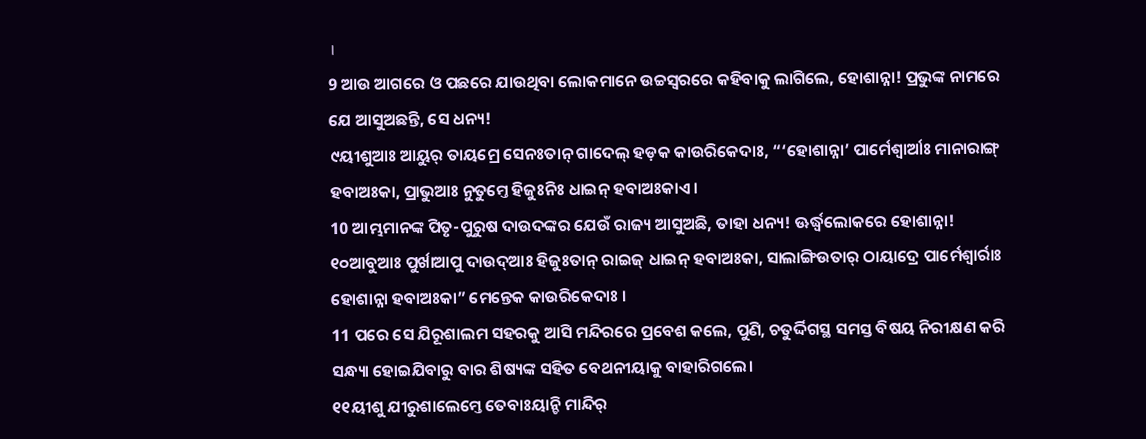।
9 ଆଉ ଆଗରେ ଓ ପଛରେ ଯାଉଥିବା ଲୋକମାନେ ଉଚ୍ଚସ୍ୱରରେ କହିବାକୁ ଲାଗିଲେ, ହୋଶାନ୍ନା! ପ୍ରଭୁଙ୍କ ନାମରେ ଯେ ଆସୁଅଛନ୍ତି, ସେ ଧନ୍ୟ!
୯ୟୀଶୁଆଃ ଆୟୁର୍ ତାୟମ୍ରେ ସେନଃତାନ୍ ଗାଦେଲ୍ ହଡ଼କ କାଉରିକେଦାଃ, “‘ହୋଶାନ୍ନା’ ପାର୍ମେଶ୍ୱାର୍ଆଃ ମାନାରାଙ୍ଗ୍ ହବାଅଃକା, ପ୍ରାଭୁଆଃ ନୁତୁମ୍ତେ ହିଜୁଃନିଃ ଧାଇନ୍ ହବାଅଃକାଏ ।
10 ଆମ୍ଭମାନଙ୍କ ପିତୃ-ପୁରୁଷ ଦାଉଦଙ୍କର ଯେଉଁ ରାଜ୍ୟ ଆସୁଅଛି, ତାହା ଧନ୍ୟ! ଊର୍ଦ୍ଧ୍ୱଲୋକରେ ହୋଶାନ୍ନା!
୧୦ଆବୁଆଃ ପୁର୍ଖାଆପୁ ଦାଉଦ୍ଆଃ ହିଜୁଃତାନ୍ ରାଇଜ୍ ଧାଇନ୍ ହବାଅଃକା, ସାଲାଙ୍ଗିଉତାର୍ ଠାୟାଦ୍ରେ ପାର୍ମେଶ୍ୱାର୍ରାଃ ହୋଶାନ୍ନା ହବାଅଃକା” ମେନ୍ତେକ କାଉରିକେଦାଃ ।
11 ପରେ ସେ ଯିରୂଶାଲମ ସହରକୁ ଆସି ମନ୍ଦିରରେ ପ୍ରବେଶ କଲେ, ପୁଣି, ଚତୁର୍ଦ୍ଦିଗସ୍ଥ ସମସ୍ତ ବିଷୟ ନିରୀକ୍ଷଣ କରି ସନ୍ଧ୍ୟା ହୋଇଯିବାରୁ ବାର ଶିଷ୍ୟଙ୍କ ସହିତ ବେଥନୀୟାକୁ ବାହାରିଗଲେ।
୧୧ୟୀଶୁ ଯୀରୁଶାଲେମ୍ତେ ତେବାଃୟାନ୍ଚି ମାନ୍ଦିର୍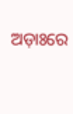ଅଡ଼ାଃରେ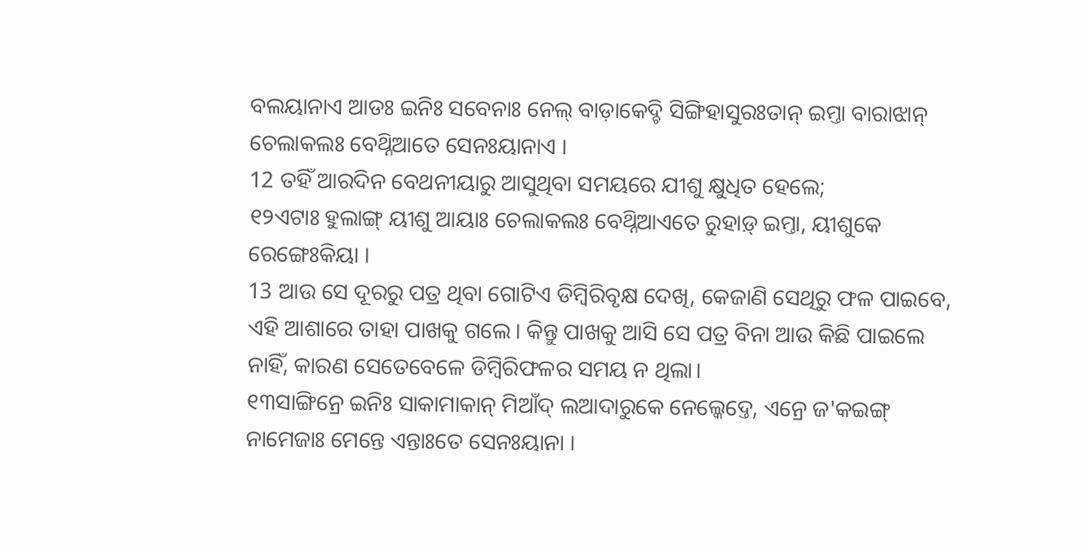ବଲୟାନାଏ ଆଡଃ ଇନିଃ ସବେନାଃ ନେଲ୍ ବାଡ଼ାକେଦ୍ଚି ସିଙ୍ଗିହାସୁରଃତାନ୍ ଇମ୍ତା ବାରାଝାନ୍ ଚେଲାକଲଃ ବେଥ୍ନିଆତେ ସେନଃୟାନାଏ ।
12 ତହିଁ ଆରଦିନ ବେଥନୀୟାରୁ ଆସୁଥିବା ସମୟରେ ଯୀଶୁ କ୍ଷୁଧିତ ହେଲେ;
୧୨ଏଟାଃ ହୁଲାଙ୍ଗ୍ ୟୀଶୁ ଆୟାଃ ଚେଲାକଲଃ ବେଥ୍ନିଆଏତେ ରୁହାଡ଼୍ ଇମ୍ତା, ୟୀଶୁକେ ରେଙ୍ଗେଃକିୟା ।
13 ଆଉ ସେ ଦୂରରୁ ପତ୍ର ଥିବା ଗୋଟିଏ ଡିମ୍ବିରିବୃକ୍ଷ ଦେଖି, କେଜାଣି ସେଥିରୁ ଫଳ ପାଇବେ, ଏହି ଆଶାରେ ତାହା ପାଖକୁ ଗଲେ। କିନ୍ତୁ ପାଖକୁ ଆସି ସେ ପତ୍ର ବିନା ଆଉ କିଛି ପାଇଲେ ନାହିଁ, କାରଣ ସେତେବେଳେ ଡିମ୍ବିରିଫଳର ସମୟ ନ ଥିଲା।
୧୩ସାଙ୍ଗିନ୍ରେ ଇନିଃ ସାକାମାକାନ୍ ମିଆଁଦ୍ ଲଆଦାରୁକେ ନେଲ୍କେଦ୍ତେ, ଏନ୍ରେ ଜ'କଇଙ୍ଗ୍ ନାମେଜାଃ ମେନ୍ତେ ଏନ୍ତାଃତେ ସେନଃୟାନା ।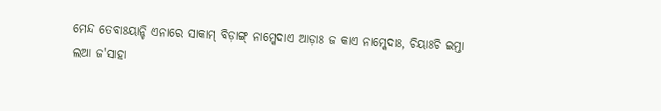ମେନ୍ଦ ତେବାଃୟାନ୍ଚି ଏନାରେ ସାକାମ୍ ବିଡ଼ାଙ୍ଗ୍ ନାମ୍କେଦାଏ ଆଡ଼ାଃ ଜ କାଏ ନାମ୍କେଦାଃ, ଚିୟାଃଚି ଇମ୍ତା ଲଆ ଜ'ସାହା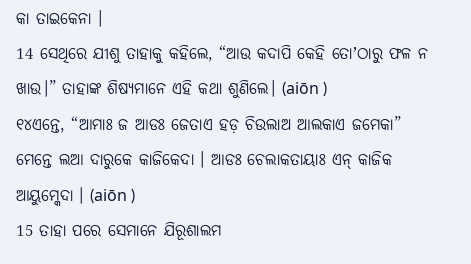କା ତାଇକେନା ।
14 ସେଥିରେ ଯୀଶୁ ତାହାକୁ କହିଲେ, “ଆଉ କଦାପି କେହି ତୋʼଠାରୁ ଫଳ ନ ଖାଉ।” ତାହାଙ୍କ ଶିଷ୍ୟମାନେ ଏହି କଥା ଶୁଣିଲେ। (aiōn )
୧୪ଏନ୍ତେ, “ଆମାଃ ଜ ଆଡଃ ଜେତାଏ ହଡ଼ ଚିଉଲାଅ ଆଲକାଏ ଜମେକା” ମେନ୍ତେ ଲଆ ଦାରୁକେ କାଜିକେଦା । ଆଡଃ ଚେଲାକତାୟାଃ ଏନ୍ କାଜିକ ଆୟୁମ୍କେଦା । (aiōn )
15 ତାହା ପରେ ସେମାନେ ଯିରୂଶାଲମ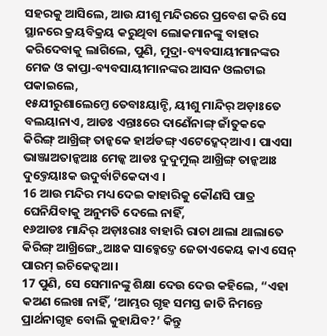ସହରକୁ ଆସିଲେ, ଆଉ ଯୀଶୁ ମନ୍ଦିରରେ ପ୍ରବେଶ କରି ସେ ସ୍ଥାନରେ କ୍ରୟବିକ୍ରୟ କରୁଥିବା ଲୋକମାନଙ୍କୁ ବାହାର କରିଦେବାକୁ ଲାଗିଲେ, ପୁଣି, ମୁଦ୍ରା-ବ୍ୟବସାୟୀମାନଙ୍କର ମେଜ ଓ କାପ୍ତା-ବ୍ୟବସାୟୀମାନଙ୍କର ଆସନ ଓଲଟାଇ ପକାଇଲେ,
୧୫ଯୀରୁଶାଲେମ୍ତେ ତେବାଃୟାନ୍ଚି, ୟୀଶୁ ମାନ୍ଦିର୍ ଅଡ଼ାଃତେ ବଲୟାନାଏ, ଆଡଃ ଏନ୍ତାଃରେ ଦାଣେଁନାଙ୍ଗ୍ ଜାଁତୁକକେ କିରିଙ୍ଗ୍ ଆଖ୍ରିଙ୍ଗ୍ ତାନ୍କକେ ହାର୍ଅଡଙ୍ଗ୍ ଏଟେଦ୍କେଦ୍ଆଏ । ପାଏସା ଭାଞ୍ଜାଅତାନ୍କଆଃ ମେଜ୍କ ଆଡଃ ଦୁଦୁମୁଲ୍ ଆଖ୍ରିଙ୍ଗ୍ ତାନ୍କଆଃ ଦୁବ୍ତେୟାଃକ ଉଦୁର୍ବାଟିକେଦାଏ ।
16 ଆଉ ମନ୍ଦିର ମଧ୍ୟ ଦେଇ କାହାରିକୁ କୌଣସି ପାତ୍ର ଘେନିଯିବାକୁ ଅନୁମତି ଦେଲେ ନାହିଁ,
୧୬ଆଡଃ ମାନ୍ଦିର୍ ଅଡ଼ାଃରାଃ ବାହାରି ରାଚା ଥାଲା ଥାଲାତେ କିରିଙ୍ଗ୍ ଆଖ୍ରିଙ୍ଗ୍ତେଆଃକ ସାବ୍କେଦ୍ତେ ଜେତାଏକେୟ କାଏ ସେନ୍ ପାରମ୍ ଇଚିକେଦ୍କଆ ।
17 ପୁଣି, ସେ ସେମାନଙ୍କୁ ଶିକ୍ଷା ଦେଉ ଦେଉ କହିଲେ, “ଏହା କଅଣ ଲେଖା ନାହିଁ, ‘ଆମ୍ଭର ଗୃହ ସମସ୍ତ ଜାତି ନିମନ୍ତେ ପ୍ରାର୍ଥନାଗୃହ ବୋଲି କୁହାଯିବ?’ କିନ୍ତୁ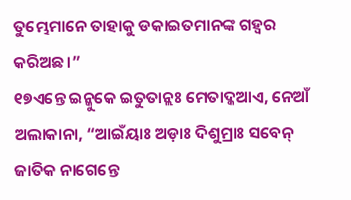ତୁମ୍ଭେମାନେ ତାହାକୁ ଡକାଇତମାନଙ୍କ ଗହ୍ୱର କରିଅଛ।”
୧୭ଏନ୍ତେ ଇନ୍କୁକେ ଇତୁତାନ୍ଲଃ ମେତାଦ୍କଆଏ, ନେଆଁ ଅଲାକାନା, “ଆଇଁୟାଃ ଅଡ଼ାଃ ଦିଶୁମ୍ରାଃ ସବେନ୍ ଜାତିକ ନାଗେନ୍ତେ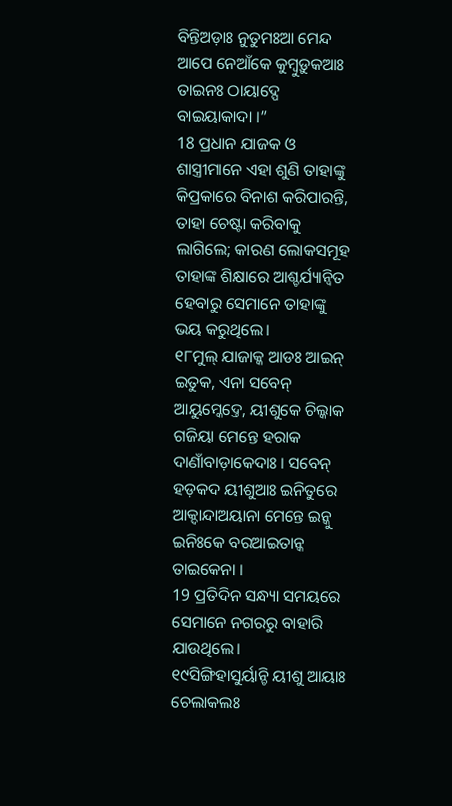ବିନ୍ତିଅଡ଼ାଃ ନୁତୁମଃଆ ମେନ୍ଦ ଆପେ ନେଆଁକେ କୁମ୍ବୁଡ଼ୁକଆଃ ତାଇନଃ ଠାୟାଦ୍ପେ ବାଇୟାକାଦା ।”
18 ପ୍ରଧାନ ଯାଜକ ଓ ଶାସ୍ତ୍ରୀମାନେ ଏହା ଶୁଣି ତାହାଙ୍କୁ କିପ୍ରକାରେ ବିନାଶ କରିପାରନ୍ତି, ତାହା ଚେଷ୍ଟା କରିବାକୁ ଲାଗିଲେ; କାରଣ ଲୋକସମୂହ ତାହାଙ୍କ ଶିକ୍ଷାରେ ଆଶ୍ଚର୍ଯ୍ୟାନ୍ୱିତ ହେବାରୁ ସେମାନେ ତାହାଙ୍କୁ ଭୟ କରୁଥିଲେ।
୧୮ମୁଲ୍ ଯାଜାକ୍କ ଆଡଃ ଆଇନ୍ ଇତୁକ, ଏନା ସବେନ୍ ଆୟୁମ୍କେଦ୍ତେ, ୟୀଶୁକେ ଚିଲ୍କାକ ଗଜିୟା ମେନ୍ତେ ହରାକ ଦାଣାଁବାଡ଼ାକେଦାଃ । ସବେନ୍ ହଡ଼କଦ ୟୀଶୁଆଃ ଇନିତୁରେ ଆକ୍ଦାନ୍ଦାଅୟାନା ମେନ୍ତେ ଇନ୍କୁ ଇନିଃକେ ବରଆଇତାନ୍କ ତାଇକେନା ।
19 ପ୍ରତିଦିନ ସନ୍ଧ୍ୟା ସମୟରେ ସେମାନେ ନଗରରୁ ବାହାରି ଯାଉଥିଲେ।
୧୯ସିଙ୍ଗିହାସୁର୍ୟାନ୍ଚି ୟୀଶୁ ଆୟାଃ ଚେଲାକଲଃ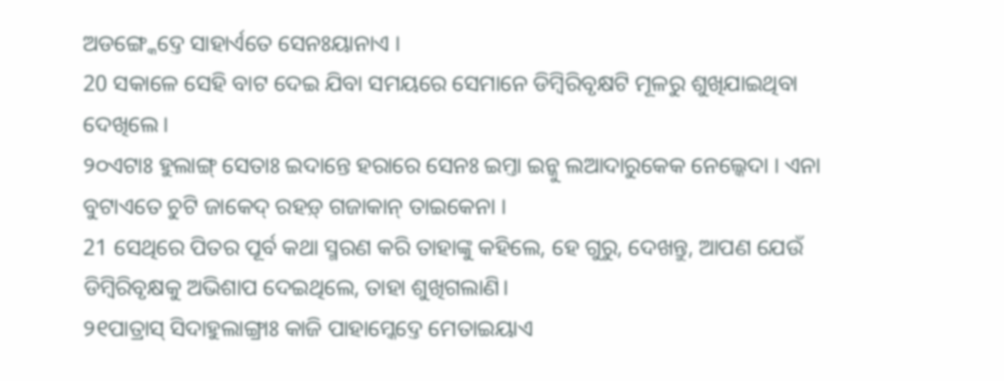ଅଡଙ୍ଗ୍କେଦ୍ତେ ସାହାର୍ଏତେ ସେନଃୟାନାଏ ।
20 ସକାଳେ ସେହି ବାଟ ଦେଇ ଯିବା ସମୟରେ ସେମାନେ ଡିମ୍ବିରିବୃକ୍ଷଟି ମୂଳରୁ ଶୁଖିଯାଇଥିବା ଦେଖିଲେ।
୨୦ଏଟାଃ ହୁଲାଙ୍ଗ୍ ସେତାଃ ଇଦାନ୍ତେ ହରାରେ ସେନଃ ଇମ୍ତା ଇନ୍କୁ ଲଆଦାରୁକେକ ନେଲ୍କେଦା । ଏନା ବୁଟାଏତେ ଚୁଟି ଜାକେଦ୍ ରହଡ଼୍ ଗଜାକାନ୍ ତାଇକେନା ।
21 ସେଥିରେ ପିତର ପୂର୍ବ କଥା ସ୍ମରଣ କରି ତାହାଙ୍କୁ କହିଲେ, ହେ ଗୁରୁ, ଦେଖନ୍ତୁ, ଆପଣ ଯେଉଁ ଡିମ୍ବିରିବୃକ୍ଷକୁ ଅଭିଶାପ ଦେଇଥିଲେ, ତାହା ଶୁଖିଗଲାଣି।
୨୧ପାତ୍ରାସ୍ ସିଦାହୁଲାଙ୍ଗ୍ରାଃ କାଜି ପାହାମ୍କେଦ୍ତେ ମେତାଇୟାଏ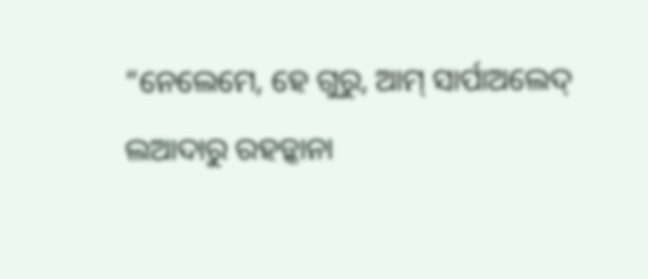“ନେଲେମେ, ହେ ଗୁରୁ, ଆମ୍ ସାର୍ପାଅଲେଦ୍ ଲଆଦାରୁ ରହଡ଼୍କାନା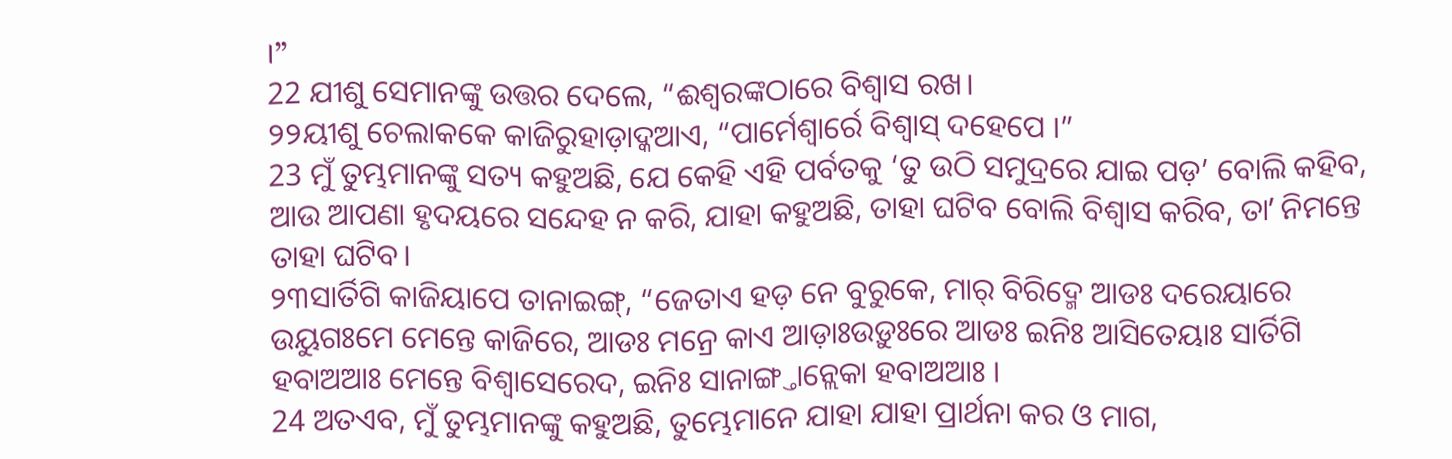।”
22 ଯୀଶୁ ସେମାନଙ୍କୁ ଉତ୍ତର ଦେଲେ, “ଈଶ୍ବରଙ୍କଠାରେ ବିଶ୍ୱାସ ରଖ।
୨୨ୟୀଶୁ ଚେଲାକକେ କାଜିରୁହାଡ଼ାଦ୍କଆଏ, “ପାର୍ମେଶ୍ୱାର୍ରେ ବିଶ୍ୱାସ୍ ଦହେପେ ।”
23 ମୁଁ ତୁମ୍ଭମାନଙ୍କୁ ସତ୍ୟ କହୁଅଛି, ଯେ କେହି ଏହି ପର୍ବତକୁ ‘ତୁ ଉଠି ସମୁଦ୍ରରେ ଯାଇ ପଡ଼’ ବୋଲି କହିବ, ଆଉ ଆପଣା ହୃଦୟରେ ସନ୍ଦେହ ନ କରି, ଯାହା କହୁଅଛି, ତାହା ଘଟିବ ବୋଲି ବିଶ୍ୱାସ କରିବ, ତାʼ ନିମନ୍ତେ ତାହା ଘଟିବ।
୨୩ସାର୍ତିଗି କାଜିୟାପେ ତାନାଇଙ୍ଗ୍, “ଜେତାଏ ହଡ଼ ନେ ବୁରୁକେ, ମାର୍ ବିରିଦ୍ମେ ଆଡଃ ଦରେୟାରେ ଉୟୁଗଃମେ ମେନ୍ତେ କାଜିରେ, ଆଡଃ ମନ୍ରେ କାଏ ଆଡ଼ାଃଉଡ଼ୁଃରେ ଆଡଃ ଇନିଃ ଆସିତେୟାଃ ସାର୍ତିଗି ହବାଅଆଃ ମେନ୍ତେ ବିଶ୍ୱାସେରେଦ, ଇନିଃ ସାନାଙ୍ଗ୍ତାନ୍ଲେକା ହବାଅଆଃ ।
24 ଅତଏବ, ମୁଁ ତୁମ୍ଭମାନଙ୍କୁ କହୁଅଛି, ତୁମ୍ଭେମାନେ ଯାହା ଯାହା ପ୍ରାର୍ଥନା କର ଓ ମାଗ,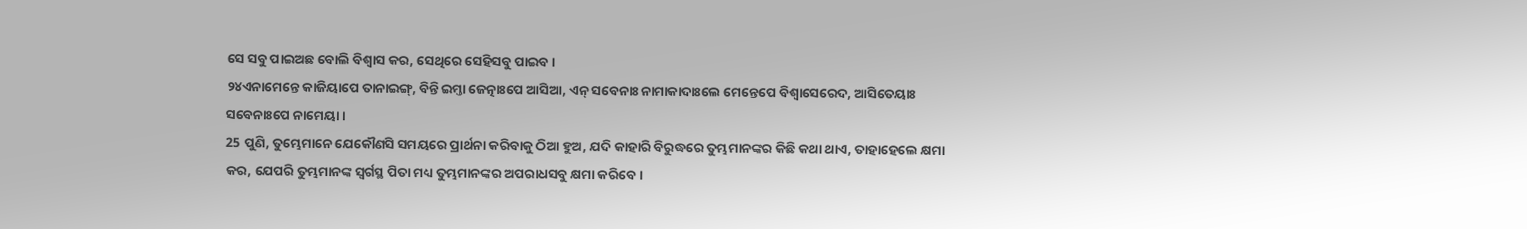ସେ ସବୁ ପାଇଅଛ ବୋଲି ବିଶ୍ୱାସ କର, ସେଥିରେ ସେହିସବୁ ପାଇବ।
୨୪ଏନାମେନ୍ତେ କାଜିୟାପେ ତାନାଇଙ୍ଗ୍, ବିନ୍ତି ଇମ୍ତା ଜେତ୍ନାଃପେ ଆସିଆ, ଏନ୍ ସବେନାଃ ନାମାକାଦାଃଲେ ମେନ୍ତେପେ ବିଶ୍ୱାସେରେଦ, ଆସିତେୟାଃ ସବେନାଃପେ ନାମେୟା ।
25 ପୁଣି, ତୁମ୍ଭେମାନେ ଯେକୌଣସି ସମୟରେ ପ୍ରାର୍ଥନା କରିବାକୁ ଠିଆ ହୁଅ, ଯଦି କାହାରି ବିରୁଦ୍ଧରେ ତୁମ୍ଭମାନଙ୍କର କିଛି କଥା ଥାଏ, ତାହାହେଲେ କ୍ଷମା କର, ଯେପରି ତୁମ୍ଭମାନଙ୍କ ସ୍ୱର୍ଗସ୍ଥ ପିତା ମଧ୍ୟ ତୁମ୍ଭମାନଙ୍କର ଅପରାଧସବୁ କ୍ଷମା କରିବେ।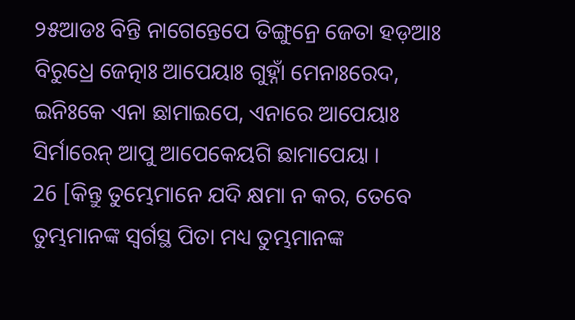୨୫ଆଡଃ ବିନ୍ତି ନାଗେନ୍ତେପେ ତିଙ୍ଗୁନ୍ରେ ଜେତା ହଡ଼ଆଃ ବିରୁଧ୍ରେ ଜେତ୍ନାଃ ଆପେୟାଃ ଗୁହ୍ନାଁ ମେନାଃରେଦ, ଇନିଃକେ ଏନା ଛାମାଇପେ, ଏନାରେ ଆପେୟାଃ ସିର୍ମାରେନ୍ ଆପୁ ଆପେକେୟଗି ଛାମାପେୟା ।
26 [କିନ୍ତୁ ତୁମ୍ଭେମାନେ ଯଦି କ୍ଷମା ନ କର, ତେବେ ତୁମ୍ଭମାନଙ୍କ ସ୍ୱର୍ଗସ୍ଥ ପିତା ମଧ୍ୟ ତୁମ୍ଭମାନଙ୍କ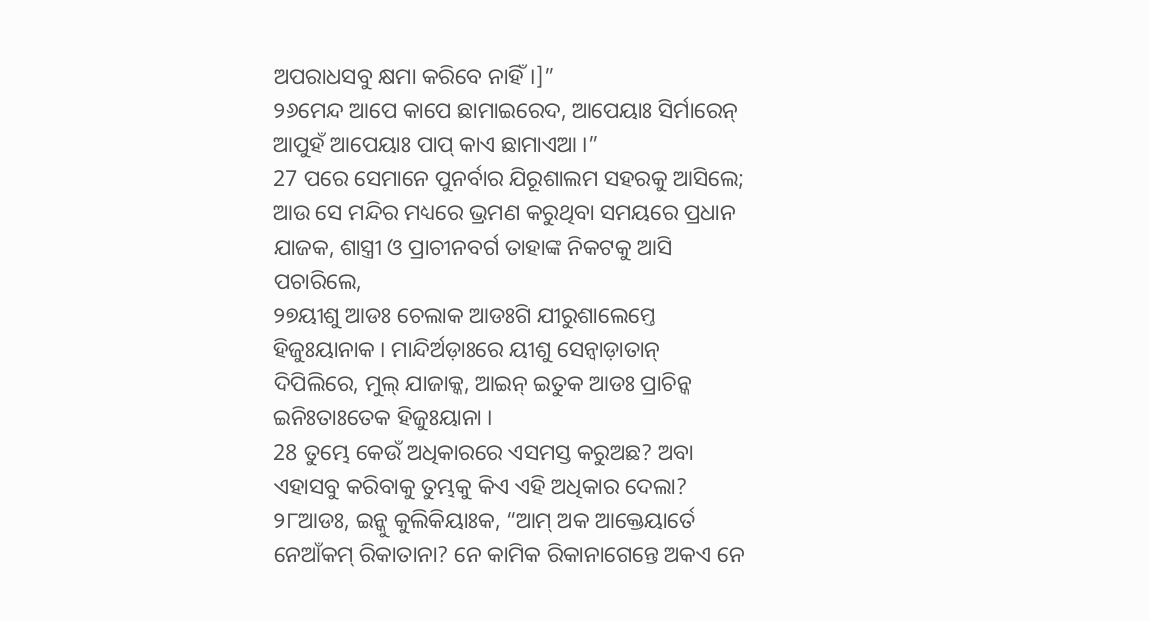ଅପରାଧସବୁ କ୍ଷମା କରିବେ ନାହିଁ।]”
୨୬ମେନ୍ଦ ଆପେ କାପେ ଛାମାଇରେଦ, ଆପେୟାଃ ସିର୍ମାରେନ୍ ଆପୁହଁ ଆପେୟାଃ ପାପ୍ କାଏ ଛାମାଏଆ ।”
27 ପରେ ସେମାନେ ପୁନର୍ବାର ଯିରୂଶାଲମ ସହରକୁ ଆସିଲେ; ଆଉ ସେ ମନ୍ଦିର ମଧ୍ୟରେ ଭ୍ରମଣ କରୁଥିବା ସମୟରେ ପ୍ରଧାନ ଯାଜକ, ଶାସ୍ତ୍ରୀ ଓ ପ୍ରାଚୀନବର୍ଗ ତାହାଙ୍କ ନିକଟକୁ ଆସି ପଚାରିଲେ,
୨୭ୟୀଶୁ ଆଡଃ ଚେଲାକ ଆଡଃଗି ଯୀରୁଶାଲେମ୍ତେ ହିଜୁଃୟାନାକ । ମାନ୍ଦିର୍ଅଡ଼ାଃରେ ୟୀଶୁ ସେନ୍ବାଡ଼ାତାନ୍ ଦିପିଲିରେ, ମୁଲ୍ ଯାଜାକ୍କ, ଆଇନ୍ ଇତୁକ ଆଡଃ ପ୍ରାଚିନ୍କ ଇନିଃତାଃତେକ ହିଜୁଃୟାନା ।
28 ତୁମ୍ଭେ କେଉଁ ଅଧିକାରରେ ଏସମସ୍ତ କରୁଅଛ? ଅବା ଏହାସବୁ କରିବାକୁ ତୁମ୍ଭକୁ କିଏ ଏହି ଅଧିକାର ଦେଲା?
୨୮ଆଡଃ, ଇନ୍କୁ କୁଲିକିୟାଃକ, “ଆମ୍ ଅକ ଆକ୍ତେୟାର୍ତେ ନେଆଁକମ୍ ରିକାତାନା? ନେ କାମିକ ରିକାନାଗେନ୍ତେ ଅକଏ ନେ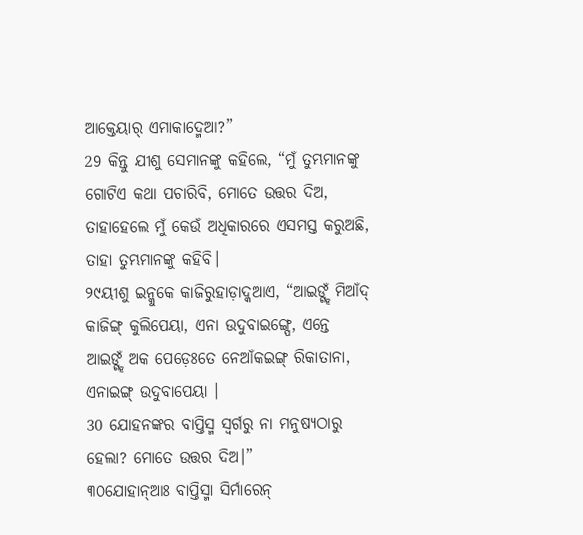ଆକ୍ତେୟାର୍ ଏମାକାଦ୍ମେଆ?”
29 କିନ୍ତୁ ଯୀଶୁ ସେମାନଙ୍କୁ କହିଲେ, “ମୁଁ ତୁମ୍ଭମାନଙ୍କୁ ଗୋଟିଏ କଥା ପଚାରିବି, ମୋତେ ଉତ୍ତର ଦିଅ, ତାହାହେଲେ ମୁଁ କେଉଁ ଅଧିକାରରେ ଏସମସ୍ତ କରୁଅଛି, ତାହା ତୁମ୍ଭମାନଙ୍କୁ କହିବି।
୨୯ୟୀଶୁ ଇନ୍କୁକେ କାଜିରୁହାଡ଼ାଦ୍କଆଏ, “ଆଇଙ୍ଗ୍ହଁ ମିଆଁଦ୍ କାଜିଙ୍ଗ୍ କୁଲିପେୟା, ଏନା ଉଦୁବାଇଙ୍ଗ୍ପେ, ଏନ୍ତେ ଆଇଙ୍ଗ୍ହଁ ଅକ ପେଡ଼େଃତେ ନେଆଁକଇଙ୍ଗ୍ ରିକାତାନା, ଏନାଇଙ୍ଗ୍ ଉଦୁବାପେୟା ।
30 ଯୋହନଙ୍କର ବାପ୍ତିସ୍ମ ସ୍ୱର୍ଗରୁ ନା ମନୁଷ୍ୟଠାରୁ ହେଲା? ମୋତେ ଉତ୍ତର ଦିଅ।”
୩୦ଯୋହାନ୍ଆଃ ବାପ୍ତିସ୍ମା ସିର୍ମାରେନ୍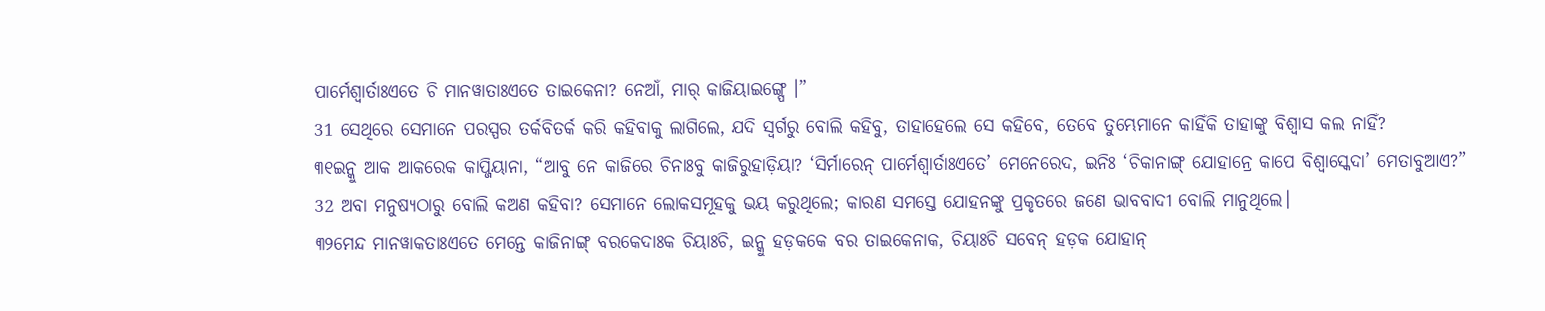ପାର୍ମେଶ୍ୱାର୍ତାଃଏତେ ଚି ମାନୱାତାଃଏତେ ତାଇକେନା? ନେଆଁ, ମାର୍ କାଜିୟାଇଙ୍ଗ୍ପେ ।”
31 ସେଥିରେ ସେମାନେ ପରସ୍ପର ତର୍କବିତର୍କ କରି କହିବାକୁ ଲାଗିଲେ, ଯଦି ସ୍ୱର୍ଗରୁ ବୋଲି କହିବୁ, ତାହାହେଲେ ସେ କହିବେ, ତେବେ ତୁମ୍ଭେମାନେ କାହିଁକି ତାହାଙ୍କୁ ବିଶ୍ୱାସ କଲ ନାହିଁ?
୩୧ଇନ୍କୁ ଆକ ଆକରେକ କାପ୍ଜିୟାନା, “ଆବୁ ନେ କାଜିରେ ଚିନାଃବୁ କାଜିରୁହାଡ଼ିୟା? ‘ସିର୍ମାରେନ୍ ପାର୍ମେଶ୍ୱାର୍ତାଃଏତେ’ ମେନେରେଦ, ଇନିଃ ‘ଚିକାନାଙ୍ଗ୍ ଯୋହାନ୍ରେ କାପେ ବିଶ୍ୱାସ୍କେଦା’ ମେତାବୁଆଏ?”
32 ଅବା ମନୁଷ୍ୟଠାରୁ ବୋଲି କଅଣ କହିବା? ସେମାନେ ଲୋକସମୂହକୁ ଭୟ କରୁଥିଲେ; କାରଣ ସମସ୍ତେ ଯୋହନଙ୍କୁ ପ୍ରକୃତରେ ଜଣେ ଭାବବାଦୀ ବୋଲି ମାନୁଥିଲେ।
୩୨ମେନ୍ଦ ମାନୱାକତାଃଏତେ ମେନ୍ତେ କାଜିନାଙ୍ଗ୍ ବରକେଦାଃକ ଚିୟାଃଚି, ଇନ୍କୁ ହଡ଼କକେ ବର ତାଇକେନାକ, ଚିୟାଃଚି ସବେନ୍ ହଡ଼କ ଯୋହାନ୍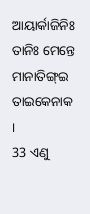ଆୟାର୍କାଜିନିଃ ତାନିଃ ମେନ୍ତେ ମାନାତିଙ୍ଗ୍ଇ ତାଇକେନାକ ।
33 ଏଣୁ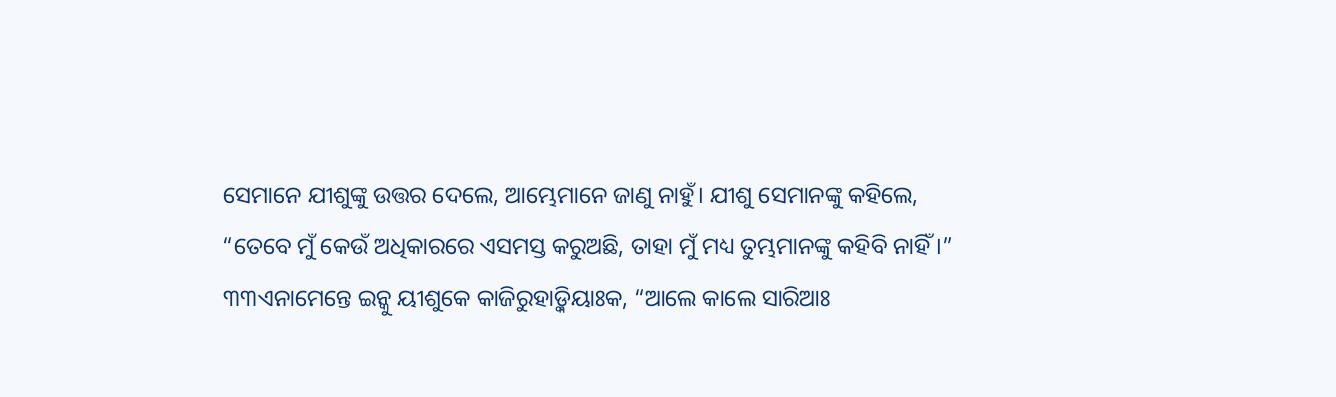ସେମାନେ ଯୀଶୁଙ୍କୁ ଉତ୍ତର ଦେଲେ, ଆମ୍ଭେମାନେ ଜାଣୁ ନାହୁଁ। ଯୀଶୁ ସେମାନଙ୍କୁ କହିଲେ, “ତେବେ ମୁଁ କେଉଁ ଅଧିକାରରେ ଏସମସ୍ତ କରୁଅଛି, ତାହା ମୁଁ ମଧ୍ୟ ତୁମ୍ଭମାନଙ୍କୁ କହିବି ନାହିଁ।”
୩୩ଏନାମେନ୍ତେ ଇନ୍କୁ ୟୀଶୁକେ କାଜିରୁହାଡ଼୍କିୟାଃକ, “ଆଲେ କାଲେ ସାରିଆଃ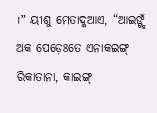।” ୟୀଶୁ ମେତାଦ୍କଆଏ, “ଆଇଙ୍ଗ୍ହଁ ଅକ ପେଡ଼େଃତେ ଏନାକଇଙ୍ଗ୍ ରିକାତାନା, କାଇଙ୍ଗ୍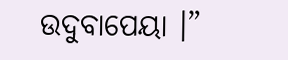ଉଦୁବାପେୟା ।”